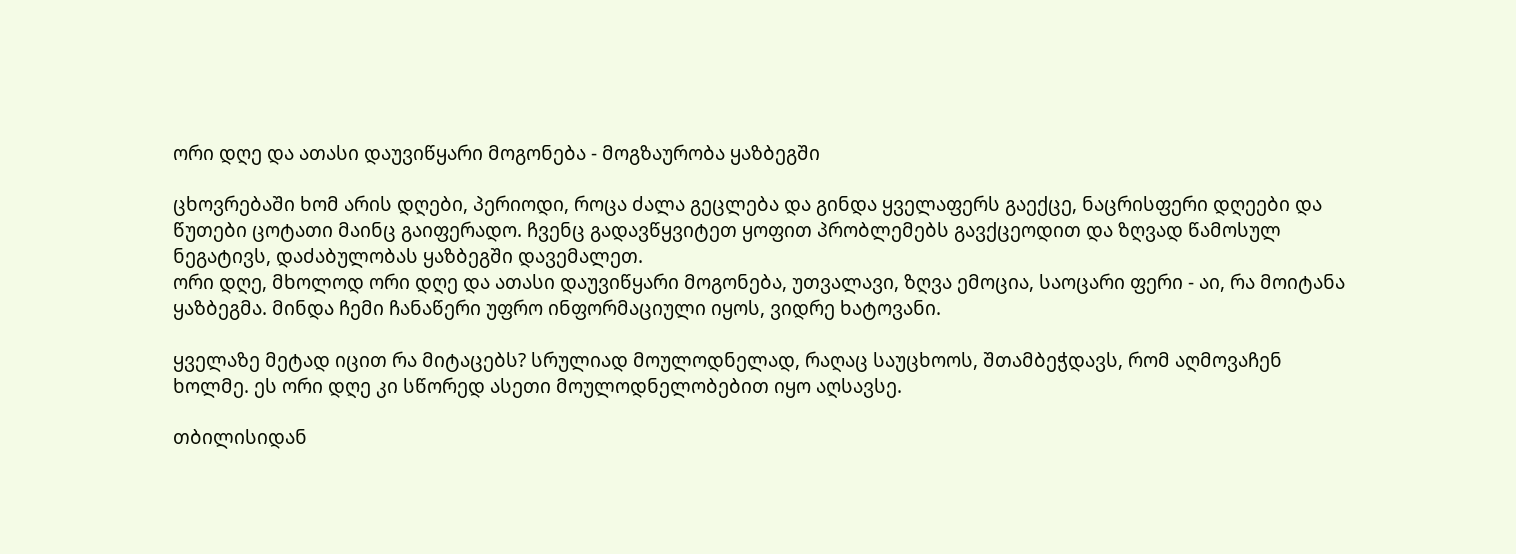ორი დღე და ათასი დაუვიწყარი მოგონება - მოგზაურობა ყაზბეგში

ცხოვრებაში ხომ არის დღები, პერიოდი, როცა ძალა გეცლება და გინდა ყველაფერს გაექცე, ნაცრისფერი დღეები და წუთები ცოტათი მაინც გაიფერადო. ჩვენც გადავწყვიტეთ ყოფით პრობლემებს გავქცეოდით და ზღვად წამოსულ ნეგატივს, დაძაბულობას ყაზბეგში დავემალეთ.
ორი დღე, მხოლოდ ორი დღე და ათასი დაუვიწყარი მოგონება, უთვალავი, ზღვა ემოცია, საოცარი ფერი - აი, რა მოიტანა ყაზბეგმა. მინდა ჩემი ჩანაწერი უფრო ინფორმაციული იყოს, ვიდრე ხატოვანი.

ყველაზე მეტად იცით რა მიტაცებს? სრულიად მოულოდნელად, რაღაც საუცხოოს, შთამბეჭდავს, რომ აღმოვაჩენ ხოლმე. ეს ორი დღე კი სწორედ ასეთი მოულოდნელობებით იყო აღსავსე.

თბილისიდან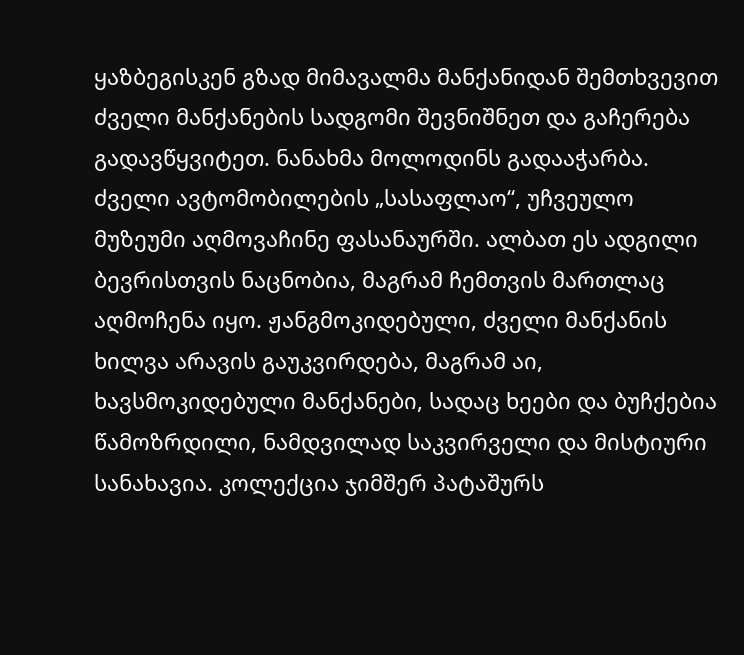ყაზბეგისკენ გზად მიმავალმა მანქანიდან შემთხვევით ძველი მანქანების სადგომი შევნიშნეთ და გაჩერება გადავწყვიტეთ. ნანახმა მოლოდინს გადააჭარბა. ძველი ავტომობილების „სასაფლაო“, უჩვეულო მუზეუმი აღმოვაჩინე ფასანაურში. ალბათ ეს ადგილი ბევრისთვის ნაცნობია, მაგრამ ჩემთვის მართლაც აღმოჩენა იყო. ჟანგმოკიდებული, ძველი მანქანის ხილვა არავის გაუკვირდება, მაგრამ აი, ხავსმოკიდებული მანქანები, სადაც ხეები და ბუჩქებია წამოზრდილი, ნამდვილად საკვირველი და მისტიური სანახავია. კოლექცია ჯიმშერ პატაშურს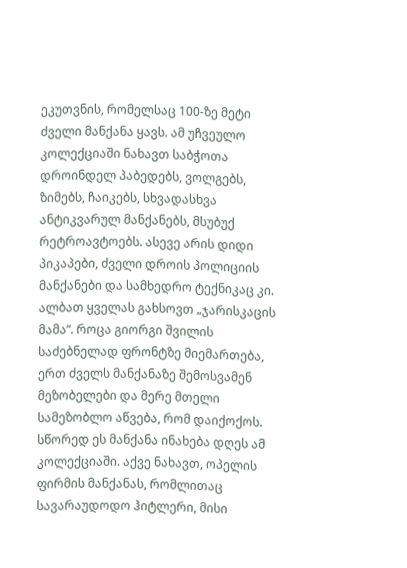ეკუთვნის, რომელსაც 100-ზე მეტი ძველი მანქანა ყავს. ამ უჩვეულო კოლექციაში ნახავთ საბჭოთა დროინდელ პაბედებს, ვოლგებს, ზიმებს, ჩაიკებს, სხვადასხვა ანტიკვარულ მანქანებს, მსუბუქ რეტროავტოებს. ასევე არის დიდი პიკაპები, ძველი დროის პოლიციის მანქანები და სამხედრო ტექნიკაც კი. ალბათ ყველას გახსოვთ „ჯარისკაცის მამა“. როცა გიორგი შვილის საძებნელად ფრონტზე მიემართება, ერთ ძველს მანქანაზე შემოსვამენ მეზობელები და მერე მთელი სამეზობლო აწვება, რომ დაიქოქოს. სწორედ ეს მანქანა ინახება დღეს ამ კოლექციაში. აქვე ნახავთ, ოპელის ფირმის მანქანას, რომლითაც სავარაუდოდო ჰიტლერი, მისი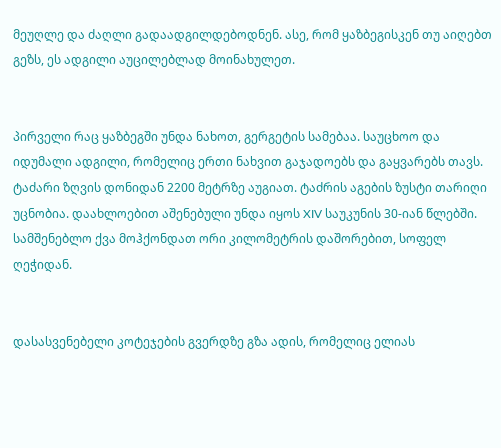მეუღლე და ძაღლი გადაადგილდებოდნენ. ასე, რომ ყაზბეგისკენ თუ აიღებთ გეზს, ეს ადგილი აუცილებლად მოინახულეთ.


პირველი რაც ყაზბეგში უნდა ნახოთ, გერგეტის სამებაა. საუცხოო და იდუმალი ადგილი, რომელიც ერთი ნახვით გაჯადოებს და გაყვარებს თავს. ტაძარი ზღვის დონიდან 2200 მეტრზე აუგიათ. ტაძრის აგების ზუსტი თარიღი უცნობია. დაახლოებით აშენებული უნდა იყოს XIV საუკუნის 30-იან წლებში. სამშენებლო ქვა მოჰქონდათ ორი კილომეტრის დაშორებით, სოფელ ღეჭიდან.


დასასვენებელი კოტეჯების გვერდზე გზა ადის, რომელიც ელიას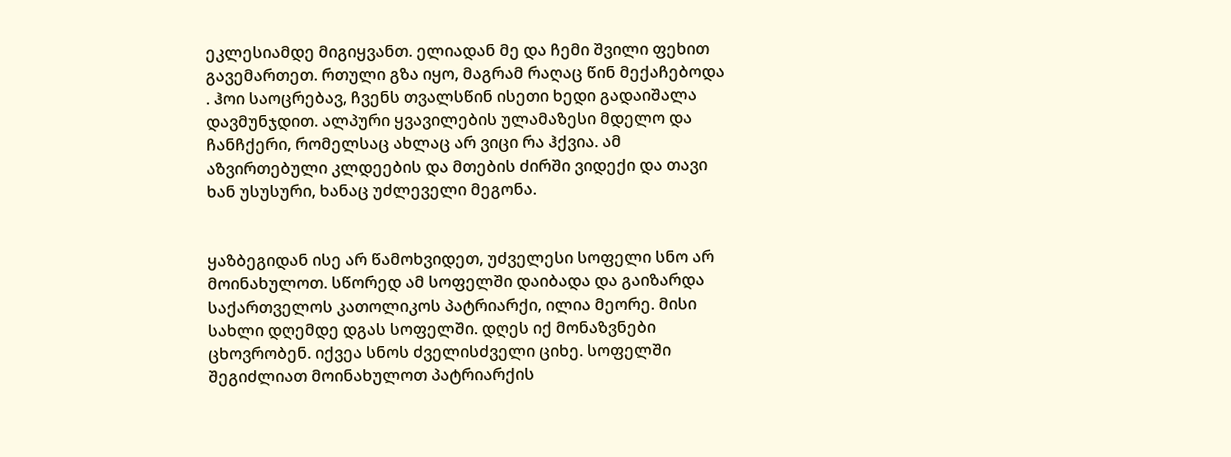ეკლესიამდე მიგიყვანთ. ელიადან მე და ჩემი შვილი ფეხით გავემართეთ. რთული გზა იყო, მაგრამ რაღაც წინ მექაჩებოდა . ჰოი საოცრებავ, ჩვენს თვალსწინ ისეთი ხედი გადაიშალა დავმუნჯდით. ალპური ყვავილების ულამაზესი მდელო და ჩანჩქერი, რომელსაც ახლაც არ ვიცი რა ჰქვია. ამ აზვირთებული კლდეების და მთების ძირში ვიდექი და თავი ხან უსუსური, ხანაც უძლეველი მეგონა.


ყაზბეგიდან ისე არ წამოხვიდეთ, უძველესი სოფელი სნო არ მოინახულოთ. სწორედ ამ სოფელში დაიბადა და გაიზარდა საქართველოს კათოლიკოს პატრიარქი, ილია მეორე. მისი სახლი დღემდე დგას სოფელში. დღეს იქ მონაზვნები ცხოვრობენ. იქვეა სნოს ძველისძველი ციხე. სოფელში შეგიძლიათ მოინახულოთ პატრიარქის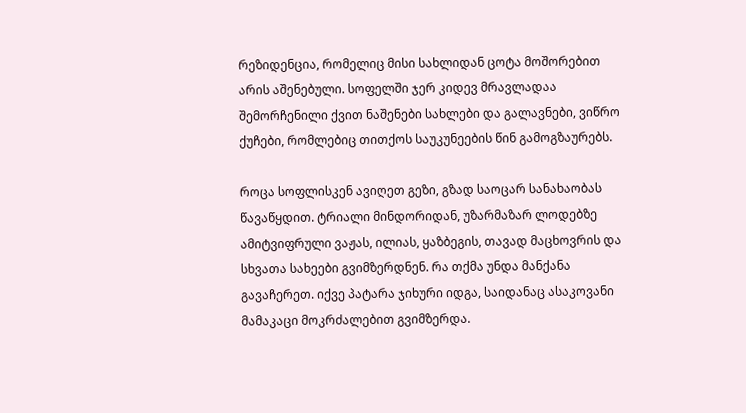რეზიდენცია, რომელიც მისი სახლიდან ცოტა მოშორებით არის აშენებული. სოფელში ჯერ კიდევ მრავლადაა შემორჩენილი ქვით ნაშენები სახლები და გალავნები, ვიწრო ქუჩები, რომლებიც თითქოს საუკუნეების წინ გამოგზაურებს.

როცა სოფლისკენ ავიღეთ გეზი, გზად საოცარ სანახაობას წავაწყდით. ტრიალი მინდორიდან, უზარმაზარ ლოდებზე ამიტვიფრული ვაჟას, ილიას, ყაზბეგის, თავად მაცხოვრის და სხვათა სახეები გვიმზერდნენ. რა თქმა უნდა მანქანა გავაჩერეთ. იქვე პატარა ჯიხური იდგა, საიდანაც ასაკოვანი მამაკაცი მოკრძალებით გვიმზერდა.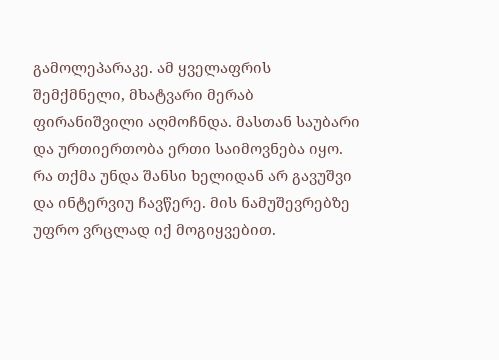გამოლეპარაკე. ამ ყველაფრის შემქმნელი, მხატვარი მერაბ ფირანიშვილი აღმოჩნდა. მასთან საუბარი და ურთიერთობა ერთი საიმოვნება იყო. რა თქმა უნდა შანსი ხელიდან არ გავუშვი და ინტერვიუ ჩავწერე. მის ნამუშევრებზე უფრო ვრცლად იქ მოგიყვებით.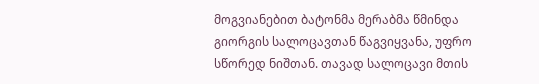მოგვიანებით ბატონმა მერაბმა წმინდა გიორგის სალოცავთან წაგვიყვანა, უფრო სწორედ ნიშთან. თავად სალოცავი მთის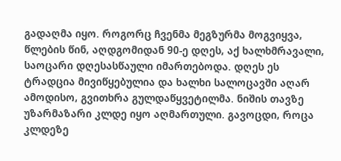გადაღმა იყო. როგორც ჩვენმა მეგზურმა მოგვიყვა, წლების წინ, აღდგომიდან 90-ე დღეს, აქ ხალხმრავალი, საოცარი დღესასწაული იმართებოდა. დღეს ეს ტრადცია მივიწყებულია და ხალხი სალოცავში აღარ ამოდისო, გვითხრა გულდაწყვეტილმა. ნიშის თავზე უზარმაზარი კლდე იყო აღმართული. გავოცდი, როცა კლდეზე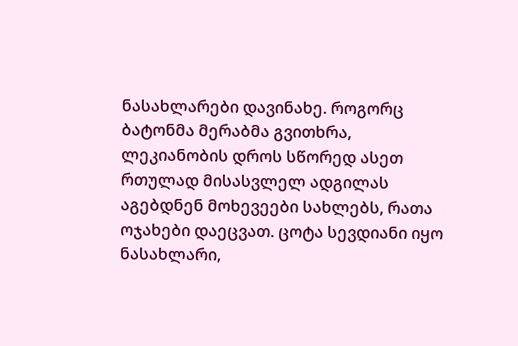ნასახლარები დავინახე. როგორც ბატონმა მერაბმა გვითხრა, ლეკიანობის დროს სწორედ ასეთ რთულად მისასვლელ ადგილას აგებდნენ მოხევეები სახლებს, რათა ოჯახები დაეცვათ. ცოტა სევდიანი იყო ნასახლარი,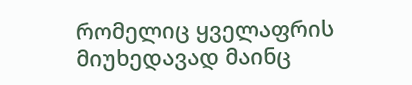რომელიც ყველაფრის მიუხედავად მაინც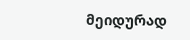მეიდურად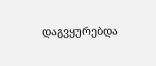დაგვყურებდა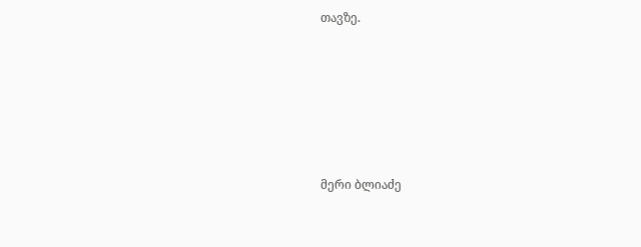თავზე.








მერი ბლიაძე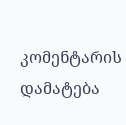კომენტარის დამატება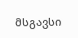მსგავსი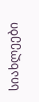სიახლეები